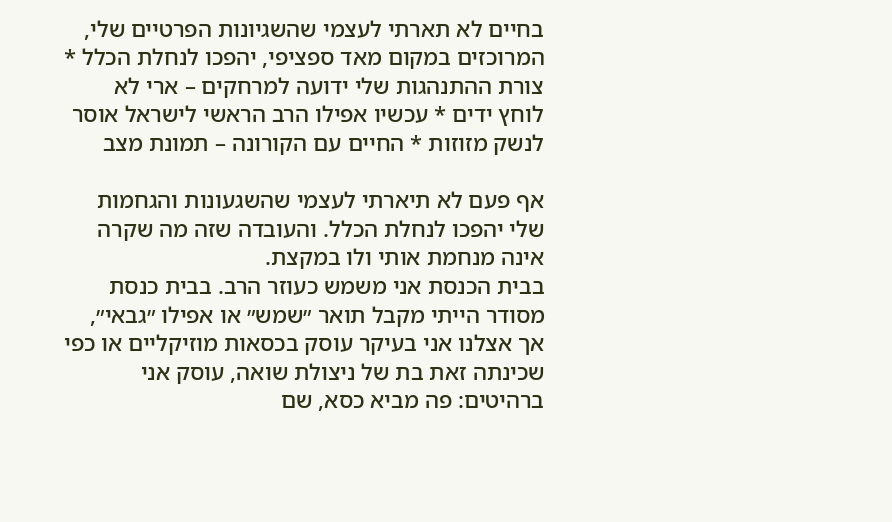בחיים לא תארתי לעצמי שהשגיונות הפרטיים שלי, המרוכזים במקום מאד ספציפי, יהפכו לנחלת הכלל * צורת ההתנהגות שלי ידועה למרחקים – ארי לא לוחץ ידים * עכשיו אפילו הרב הראשי לישראל אוסר לנשק מזוזות * החיים עם הקורונה – תמונת מצב

אף פעם לא תיארתי לעצמי שהשגעונות והגחמות שלי יהפכו לנחלת הכלל. והעובדה שזה מה שקרה אינה מנחמת אותי ולו במקצת.
בבית הכנסת אני משמש כעוזר הרב. בבית כנסת מסודר הייתי מקבל תואר ״שמש״ או אפילו ״גבאי״, אך אצלנו אני בעיקר עוסק בכסאות מוזיקליים או כפי שכינתה זאת בת של ניצולת שואה, עוסק אני ברהיטים: פה מביא כסא, שם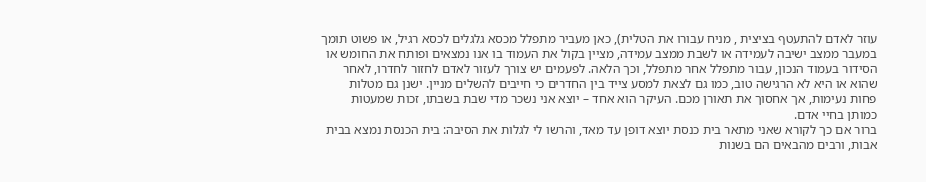עוזר לאדם להתעטף בציצית , מניח עבורו את הטלית), כאן מעביר מתפלל מכסא גלגלים לכסא רגיל, או פשוט תומך במעבר ממצב ישיבה לעמידה או לשבת ממצב עמידה, מציין בקול את העמוד בו אנו נמצאים ופותח את החומש או הסידור בעמוד הנכון, עבור מתפלל אחר מתפלל, וכך הלאה. לפעמים יש צורך לעזור לאדם לחזור לחדרו, לאחר שהוא או היא לא הרגישה טוב, כמו גם לצאת למסע צייד בין החדרים כי חייבים להשלים מניין. ישנן גם מטלות פחות נעימות, אך אחסוך את תאורן מכם. העיקר הוא אחד – יוצא אני נשכר מדי שבת בשבתו, זכות שמעטות כמותן בחיי אדם.
ברור אם כך לקורא שאני מתאר בית כנסת יוצא דופן עד מאד, והרשו לי לגלות את הסיבה: בית הכנסת נמצא בבית אבות, ורבים מהבאים הם בשנות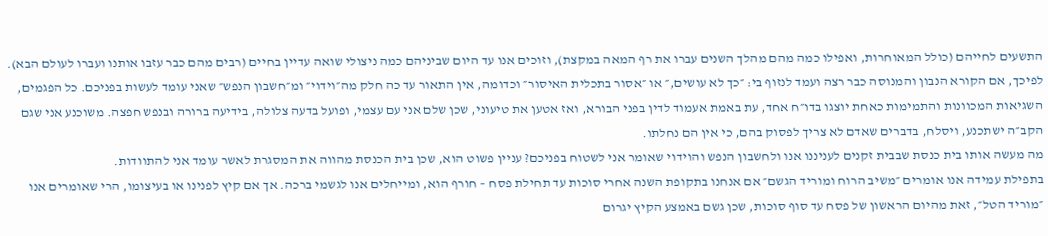התשעים לחייהם (כולל המאוחרות, ואפילו כמה מהם מהלך השנים עברו את רף המאה במקצת), וזוכים אנו עד היום שביניהם כמה ניצולי שואה עדיין בחיים (רבים מהם כבר עזבו אותנו ועברו לעולם הבא). לפיכך, אם הקורא הנבון והמנוסה כבר רצה ועמד לנזוף בי: ״כך לא עושים,״ או ״אסור בתכלית האיסור״ וכדומה, אין התאור עד כה חלק מה״וידוי״ ומ״חשבון הנפש״ שאני עומד לעשות בפניכם. כל הפגמים, השגיאות המכוונות והתמימות כאחת יוצגו בדו״ח אחד, עת באמת אעמוד לדין בפני הבורא, ואז אטען את טיעוני, שכן שלם אני עם עצמי, ופועל בדעה צלולה, בידיעה ברורה ובנפש חפצה. משוכנע אני שגם הקב״ה ישתכנע, ויסלח, בדברים שאדם לא צריך לפסוק בהם, כי אין הם נחלתו.
מה מעשה אותו בית כנסת שבבית זקנים לעניננו אנו ולחשבון הנפש והוידוי שאומר אני לשטוח בפניכם? עניין פשוט הוא, שכן בית הכנסת מהווה את המסגרת לאשר עומד אני להתוודות.
בתפילת עמידה אנו אומרים ״משיב הרוח ומוריד הגשם״ אם אנחנו בתקופת השנה אחרי סוכות עד תחילת פסח – חורף הוא, ומייחלים אנו לגשמי ברכה. אך אם קיץ לפנינו או בעיצומו, הרי שאומרים אנו ״מוריד הטל״, זאת מהיום הראשון של פסח עד סוף סוכות, שכן גשם באמצע הקיץ יגרום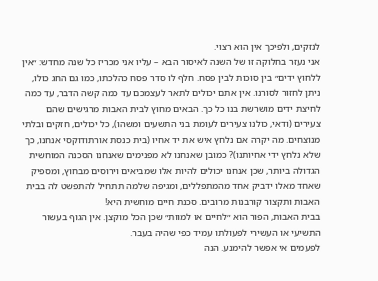לנזקים, ולפיכך אין הוא רצוי.
אני נעזר בחלוקה זו של השנה לאיסור הבא – עליו אני מכריז כל שנה מחדש: ״אין ללחוץ ידים״ בין סוכות לבין פסח. חלף לו סדר פסח כהלכתו, כמו גם החג כולו, ניתן לחזור לסורנו. אין אתם יכולים לתאר לעצמכם עד כמה קשה הדבר, עד כמה לחיצת ידים מושרשת בנו כל כך. הבאים מחוץ לבית האבות מרגישים שהם צעירים (ודאי, כולנו צעירים לעומת בני התשעים ומשהו), כל יכולים, חזקים ובלתי מנוצחים. מה יקרה אם נלחץ איש את יד אחיו (בית כנסת אורתודוקסי אנחנו, כך שלא נלחץ ידי אחיותנו)? כמובן שאנחנו לא מפנימים שאנחנו הסכנה המוחשית הגדולה ביותר, שכן אנחנו יכולים להיות אלו שמביאים וירוסים מבחוץ, ומספיק שאחד מאלו ידביק אחד מהמתפללים, ומגיפה שלמה תתחיל להתפשט לה בבית האבות ותקצור קורבנות מרובים. סכנת חיים מוחשית היא!
בבית האבות, הפור הוא ״לחיים או למוות״ שכן הכל מוקצן. אין הגוף בעשור התשיעי או העשירי לפעולתו עמיד כפי שהיה בעבר.
לפעמים אי אפשר להימנע. הנה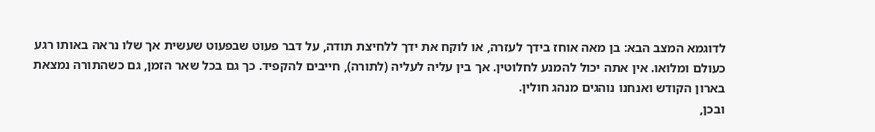לדוגמא המצב הבא: בן מאה אוחז בידך לעזרה, או לוקח את ידך ללחיצת תודה, על דבר פעוט שבפעוט שעשית אך שלו נראה באותו רגע כעולם ומלואו. אין אתה יכול להמנע לחלוטין. אך בין עליה לעליה (לתורה), חייבים להקפיד. כך גם בכל שאר הזמן, גם כשהתורה נמצאת בארון הקודש ואנחנו נוהגים מנהג חולין.
ובכן,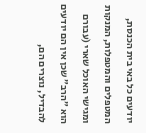יודעים כל באי בית הכנסת, המטפלים והמטפלות, המנקות ומגישי האוכל שארי (עבורם הוא ״הרב״ שכן אין הם יודעים להבדיל, נוצרים הם,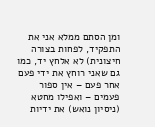ומן הסתם ממלא אני את התפקיד, לפחות בצורה חיצונית) לא אלחץ יד, כמו גם שאני רוחץ את ידי פעם אחר פעם – אין ספור פעמים – ואפילו מחטא (ניסיון נואש) את ידיות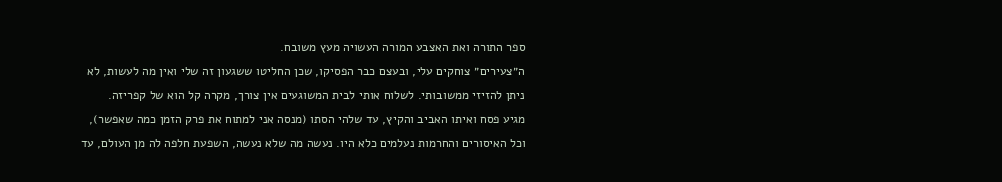ספר התורה ואת האצבע המורה העשויה מעץ משובח.
ה״צעירים״ צוחקים עלי, ובעצם כבר הפסיקו, שכן החליטו ששגעון זה שלי ואין מה לעשות, לא ניתן להזיזי ממשובותי. לשלוח אותי לבית המשוגעים אין צורך, מקרה קל הוא של קפריזה.
מגיע פסח ואיתו האביב והקיץ, עד שלהי הסתו (מנסה אני למתוח את פרק הזמן כמה שאפשר), וכל האיסורים והחרמות נעלמים כלא היו. נעשה מה שלא נעשה, השפעת חלפה לה מן העולם, עד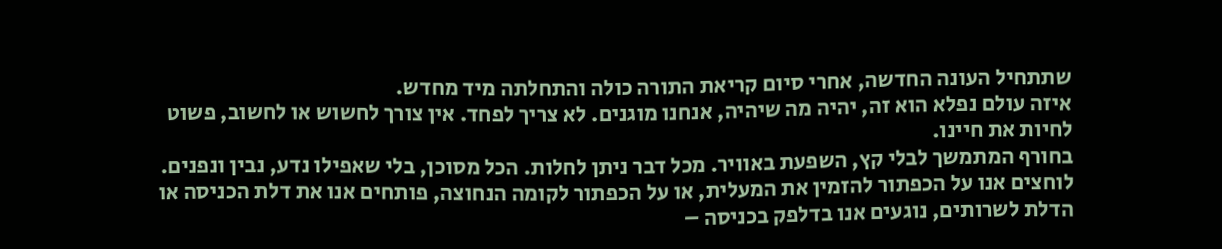שתתחיל העונה החדשה, אחרי סיום קריאת התורה כולה והתחלתה מיד מחדש.
איזה עולם נפלא הוא זה, יהיה מה שיהיה, אנחנו מוגנים. לא צריך לפחד. אין צורך לחשוש או לחשוב, פשוט לחיות את חיינו.
בחורף המתמשך לבלי קץ, השפעת באוויר. מכל דבר ניתן לחלות. הכל מסוכן, בלי שאפילו נדע, נבין ונפנים. לוחצים אנו על הכפתור להזמין את המעלית, או על הכפתור לקומה הנחוצה, פותחים אנו את דלת הכניסה או הדלת לשרותים, נוגעים אנו בדלפק בכניסה –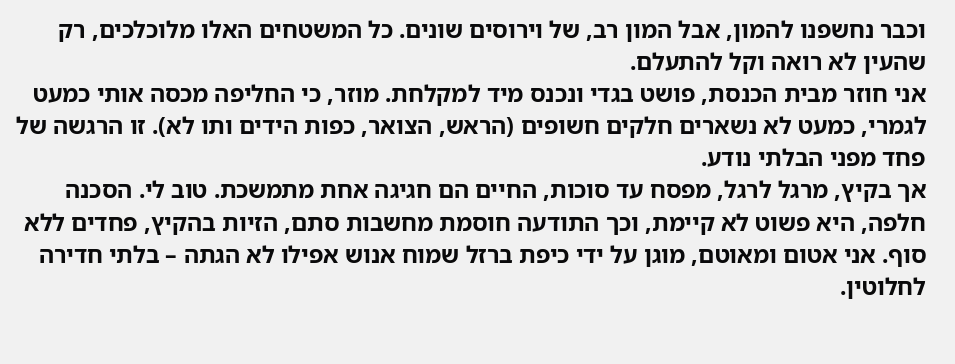וכבר נחשפנו להמון, אבל המון רב, של וירוסים שונים. כל המשטחים האלו מלוכלכים, רק שהעין לא רואה וקל להתעלם.
אני חוזר מבית הכנסת, פושט בגדי ונכנס מיד למקלחת. מוזר, כי החליפה מכסה אותי כמעט לגמרי, כמעט לא נשארים חלקים חשופים (הראש, הצואר, כפות הידים ותו לא). זו הרגשה של פחד מפני הבלתי נודע.
אך בקיץ, מרגל לרגל, מפסח עד סוכות, החיים הם חגיגה אחת מתמשכת. טוב לי. הסכנה חלפה, היא פשוט לא קיימת, וכך התודעה חוסמת מחשבות סתם, הזיות בהקיץ, פחדים ללא סוף. אני אטום ומאוטם, מוגן על ידי כיפת ברזל שמוח אנוש אפילו לא הגתה – בלתי חדירה לחלוטין.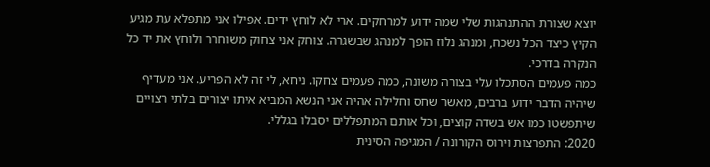יוצא שצורת ההתנהגות שלי שמה ידוע למרחקים. ארי לא לוחץ ידים. אפילו אני מתפלא עת מגיע הקיץ כיצד הכל נשכח, ומנהג נלוז הופך למנהג שבשגרה. צוחק אני צחוק משוחרר ולוחץ את יד כל הנקרה בדרכי.
כמה פעמים הסתכלו עלי בצורה משונה, כמה פעמים צחקו. ניחא, לי זה לא הפריע. אני מעדיף שיהיה הדבר ידוע ברבים, מאשר שחס וחלילה אהיה אני הנשא המביא איתו יצורים בלתי רצויים שיתפשטו כמו אש בשדה קוצים, וכל אותם המתפללים יסבלו בגללי.
2020: התפרצות וירוס הקורונה / המגיפה הסינית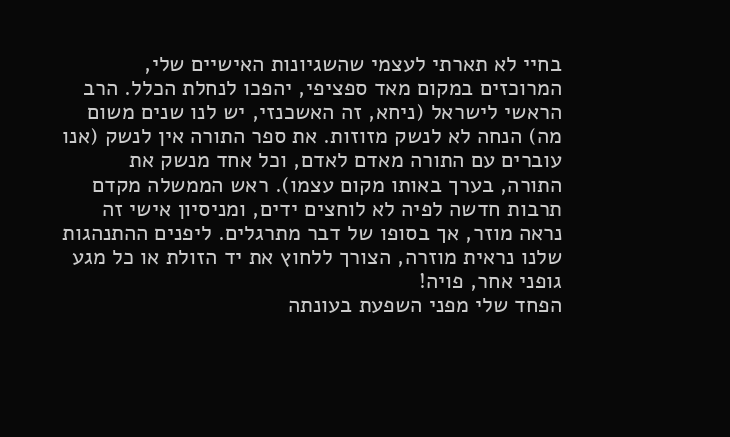בחיי לא תארתי לעצמי שהשגיונות האישיים שלי, המרוכזים במקום מאד ספציפי, יהפכו לנחלת הכלל. הרב הראשי לישראל (ניחא, זה האשכנזי, יש לנו שנים משום מה) הנחה לא לנשק מזוזות. את ספר התורה אין לנשק (אנו עוברים עם התורה מאדם לאדם, וכל אחד מנשק את התורה, בערך באותו מקום עצמו). ראש הממשלה מקדם תרבות חדשה לפיה לא לוחצים ידים, ומניסיון אישי זה נראה מוזר, אך בסופו של דבר מתרגלים. ליפנים ההתנהגות שלנו נראית מוזרה, הצורך ללחוץ את יד הזולת או כל מגע גופני אחר, פויה!
הפחד שלי מפני השפעת בעונתה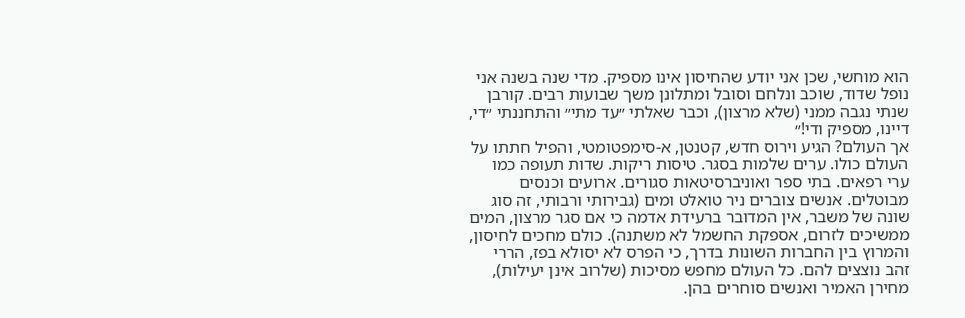הוא מוחשי, שכן אני יודע שהחיסון אינו מספיק. מדי שנה בשנה אני נופל שדוד, שוכב ונלחם וסובל ומתלונן משך שבועות רבים. קורבן שנתי נגבה ממני (שלא מרצון), וכבר שאלתי ״עד מתי״ והתחננתי ״די, דיינו, מספיק ודי!״
אך העולם? הגיע וירוס חדש, קטנטן, א-סימפטומטי, והפיל חתתו על העולם כולו. ערים שלמות בסגר. טיסות ריקות. שדות תעופה כמו ערי רפאים. בתי ספר ואוניברסיטאות סגורים. ארועים וכנסים מבוטלים. אנשים צוברים ניר טואלט ומים (גבירותי ורבותי, זה סוג שונה של משבר, אין המדובר ברעידת אדמה כי אם סגר מרצון, המים ממשיכים לזרום, אספקת החשמל לא משתנה). כולם מחכים לחיסון, והמרוץ בין החברות השונות בדרך, כי הפרס לא יסולא בפז, הררי זהב נוצצים להם. כל העולם מחפש מסיכות (שלרוב אינן יעילות), מחירן האמיר ואנשים סוחרים בהן.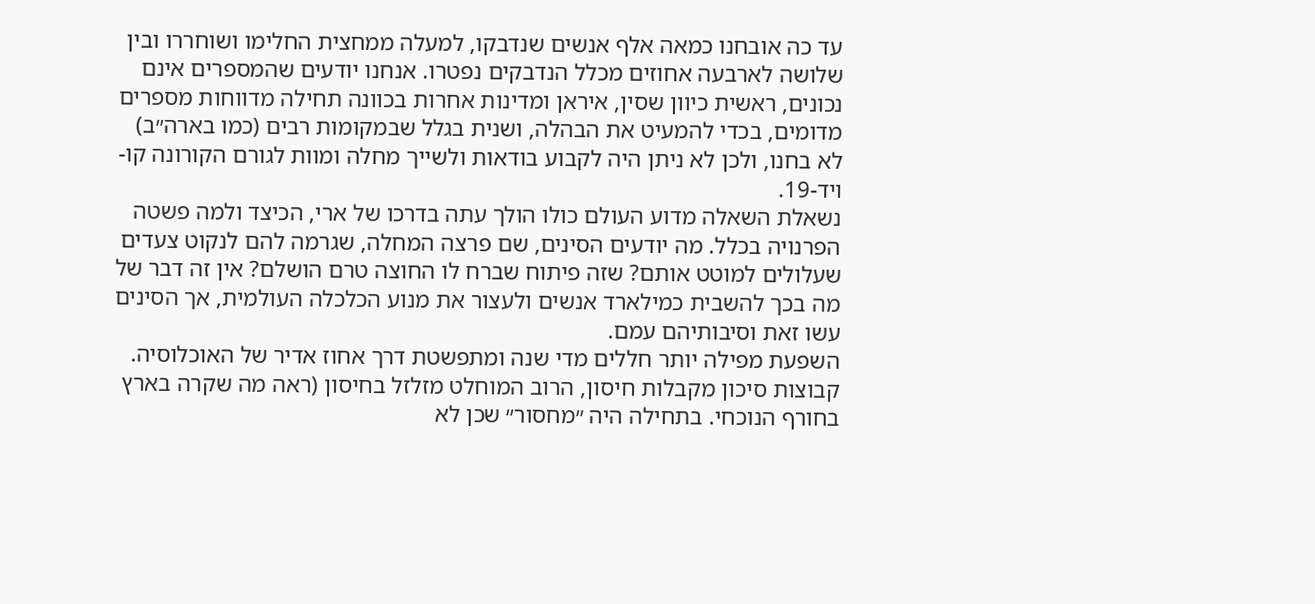עד כה אובחנו כמאה אלף אנשים שנדבקו, למעלה ממחצית החלימו ושוחררו ובין שלושה לארבעה אחוזים מכלל הנדבקים נפטרו. אנחנו יודעים שהמספרים אינם נכונים, ראשית כיוון שסין, איראן ומדינות אחרות בכוונה תחילה מדווחות מספרים מדומים, בכדי להמעיט את הבהלה, ושנית בגלל שבמקומות רבים (כמו בארה״ב) לא בחנו, ולכן לא ניתן היה לקבוע בודאות ולשייך מחלה ומוות לגורם הקורונה קו-ויד-19.
נשאלת השאלה מדוע העולם כולו הולך עתה בדרכו של ארי, הכיצד ולמה פשטה הפרנויה בכלל. מה יודעים הסינים, שם פרצה המחלה, שגרמה להם לנקוט צעדים שעלולים למוטט אותם? שזה פיתוח שברח לו החוצה טרם הושלם? אין זה דבר של מה בכך להשבית כמילארד אנשים ולעצור את מנוע הכלכלה העולמית, אך הסינים עשו זאת וסיבותיהם עמם.
השפעת מפילה יותר חללים מדי שנה ומתפשטת דרך אחוז אדיר של האוכלוסיה. קבוצות סיכון מקבלות חיסון, הרוב המוחלט מזלזל בחיסון (ראה מה שקרה בארץ בחורף הנוכחי. בתחילה היה ״מחסור״ שכן לא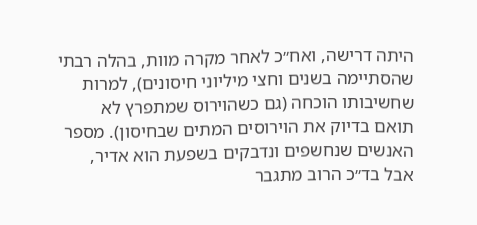היתה דרישה, ואח״כ לאחר מקרה מוות, בהלה רבתי שהסתיימה בשנים וחצי מיליוני חיסונים), למרות שחשיבותו הוכחה (גם כשהוירוס שמתפרץ לא תואם בדיוק את הוירוסים המתים שבחיסון). מספר האנשים שנחשפים ונדבקים בשפעת הוא אדיר, אבל בד״כ הרוב מתגבר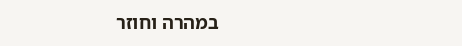במהרה וחוזר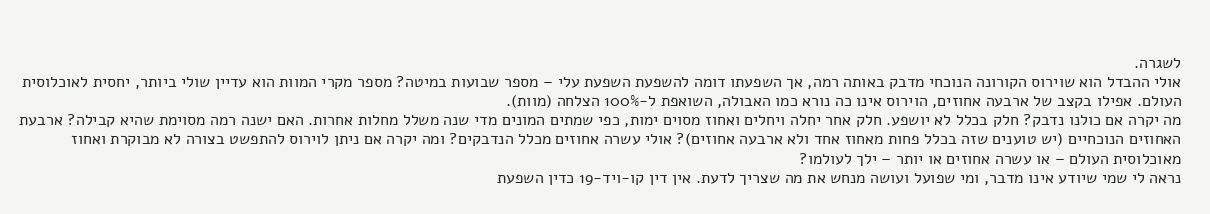לשגרה.
אולי ההבדל הוא שוירוס הקורונה הנוכחי מדבק באותה רמה, אך השפעתו דומה להשפעת השפעת עלי – מספר שבועות במיטה? מספר מקרי המוות הוא עדיין שולי ביותר, יחסית לאוכלוסית העולם. אפילו בקצב של ארבעה אחוזים, הוירוס אינו כה נורא כמו האבולה, השואפת ל-100% הצלחה (מוות).
מה יקרה אם כולנו נדבק? חלק בכלל לא יושפע. חלק אחר יחלה ויחלים ואחוז מסוים ימות, כפי שמתים המונים מדי שנה משלל מחלות אחרות. האם ישנה רמה מסוימת שהיא קבילה? ארבעת האחוזים הנוכחיים (יש טוענים שזה בכלל פחות מאחוז אחד ולא ארבעה אחוזים)? אולי עשרה אחוזים מכלל הנדבקים? ומה יקרה אם ניתן לוירוס להתפשט בצורה לא מבוקרת ואחוז מאוכלוסית העולם – או עשרה אחוזים או יותר – ילך לעולמו?
נראה לי שמי שיודע אינו מדבר, ומי שפועל ועושה מנחש את מה שצריך לדעת. אין דין קו-ויד-19 כדין השפעת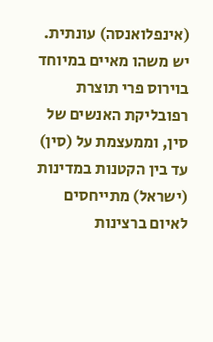(אינפלואנסה) עונתית. יש משהו מאיים במיוחד בוירוס פרי תוצרת רפובליקת האנשים של סין, וממעצמת על (סין) עד בין הקטנות במדינות (ישראל) מתייחסים לאיום ברצינות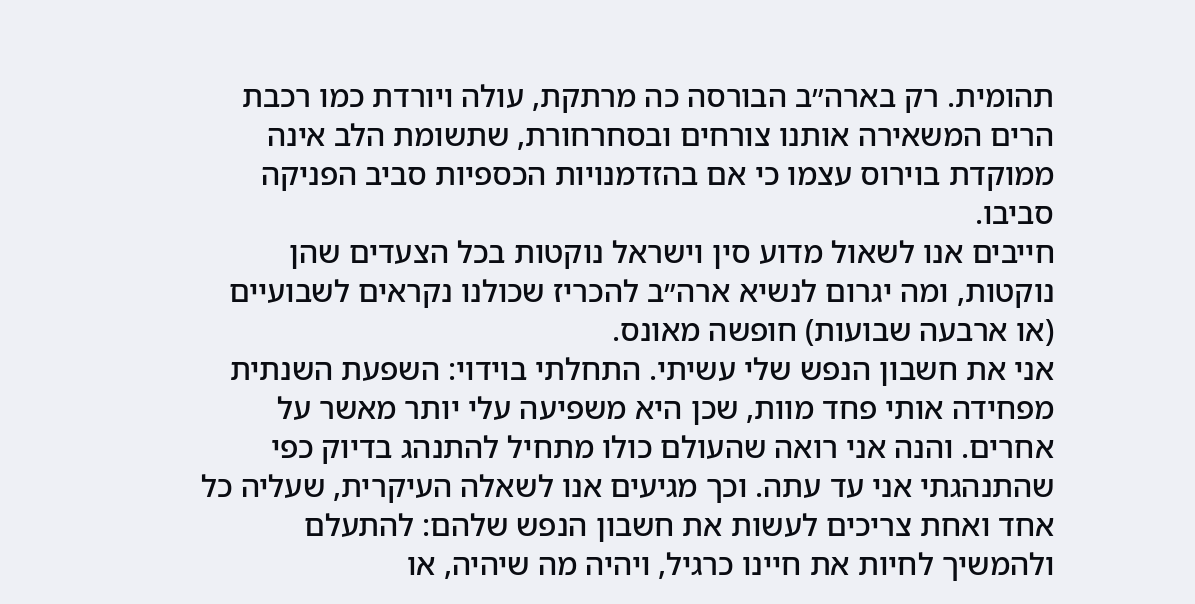תהומית. רק בארה״ב הבורסה כה מרתקת, עולה ויורדת כמו רכבת הרים המשאירה אותנו צורחים ובסחרחורת, שתשומת הלב אינה ממוקדת בוירוס עצמו כי אם בהזדמנויות הכספיות סביב הפניקה סביבו.
חייבים אנו לשאול מדוע סין וישראל נוקטות בכל הצעדים שהן נוקטות, ומה יגרום לנשיא ארה״ב להכריז שכולנו נקראים לשבועיים (או ארבעה שבועות) חופשה מאונס.
אני את חשבון הנפש שלי עשיתי. התחלתי בוידוי: השפעת השנתית מפחידה אותי פחד מוות, שכן היא משפיעה עלי יותר מאשר על אחרים. והנה אני רואה שהעולם כולו מתחיל להתנהג בדיוק כפי שהתנהגתי אני עד עתה. וכך מגיעים אנו לשאלה העיקרית, שעליה כל אחד ואחת צריכים לעשות את חשבון הנפש שלהם: להתעלם ולהמשיך לחיות את חיינו כרגיל, ויהיה מה שיהיה, או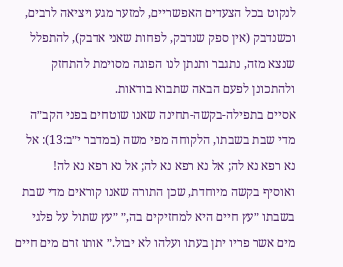לנקוט בכל הצעדים האפשריים, למזער מגע ויציאה לרבים, וכשנדבק (אין ספק שנדבק, לפחות שאני אדבק), להתפלל שנצא מזה, נתגבר ותנתן לנו הפוגה מסוימת להתחזק ולהתכונן לפעם הבאה שתבוא בודאות.
אסיים בתפילה-בקשה-תחינה שאנו שוטחים בפני הקב״ה מדי שבת בשבתו, הלקוחה מפי משה (במדבר י״ב:13): אל נא רפא נא לה; אל נא רפא נא לה; אל נא רפא נא לה!
ואוסיף בקשה מיוחדת, שכן התורה שאנו קוראים מדי שבת בשבתו ״עץ חיים היא למחזיקים בה,״ ״עץ שתול על פלגי מים אשר פריו יתן בעתו ועלהו לא יבול.״ אותו זרם מים חיים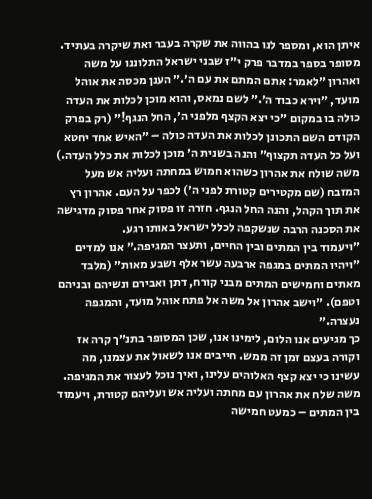איתן הוא, ומספר לנו בהווה את שקרה בעבר ואת שיקרה בעתיד.
מסופר בספר במדבר פרק י״ז שבני ישראל התלוננו על משה ואהרון ״לאמר: אתם המתם את עם ה׳.״ הענן מכסה את אוהל מועד, ״וירא כבוד ה׳.״ לשם נמאס, והוא מוכן לכלות את העדה כולה בו במקום ״כי יצא הקצף מלפני ה׳, החל הנגף!״ (רק בפרק הקודם השם התכונן לכלות את העדה כולה – ״האיש אחד יחטא ועל כל העדה תקצוף״ והנה בשנית ה׳ מוכן לכלות את כלל העדה.)
משה שולח את אהרון כשהוא חמוש במחתה ועליה אש מעל המזבח (שם מקטירים קטורת לפני ה׳) לכפר על העם. אהרון רץ את תוך הקהל, והנה החל הנגף. חזרה זו פסוק אחר פסוק מדגישה את הסכנה הרבה שנשקפה לכלל ישראל באותו רגע.
״ויעמוד בין המתים ובין החיים, ותעצר המגיפה.״ אנו למדים ״ויהיו המתים במגפה ארבעה עשר אלף ושבע מאות״ (מלבד מאתים וחמישים המתים מבני קורח, דתן ואבירם ונשיהם ובניהם וטפם). ״וישב אהרון אל משה אל פתח אוהל מועד, והמגפה נעצרה.״
כך מגיעים אנו הלום, לימינו אנו, שכן המסופר בתנ״ך קרה אז וקורה בעצם זמן זה ממש. חייבים אנו לשאול את עצמנו, מה עשינו כי יצא קצף האלוהים עלינו, ואיך נוכל לעצור את המגיפה. משה שלח את אהרון עם מחתה ועליה אש ועליהם קטורת, ויעמוד בין המתים – כמעט חמישה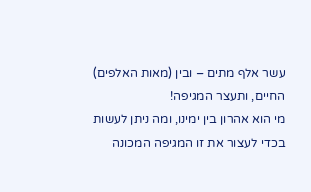עשר אלף מתים – ובין (מאות האלפים) החיים, ותעצר המגיפה!
מי הוא אהרון בין ימינו, ומה ניתן לעשות בכדי לעצור את זו המגיפה המכונה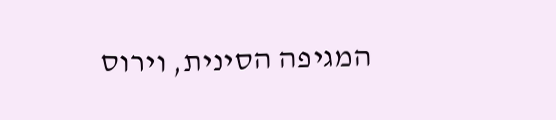המגיפה הסינית, וירוס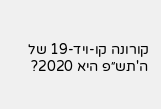קורונה קו-ויד-19 של ה'תש״פ היא 2020?